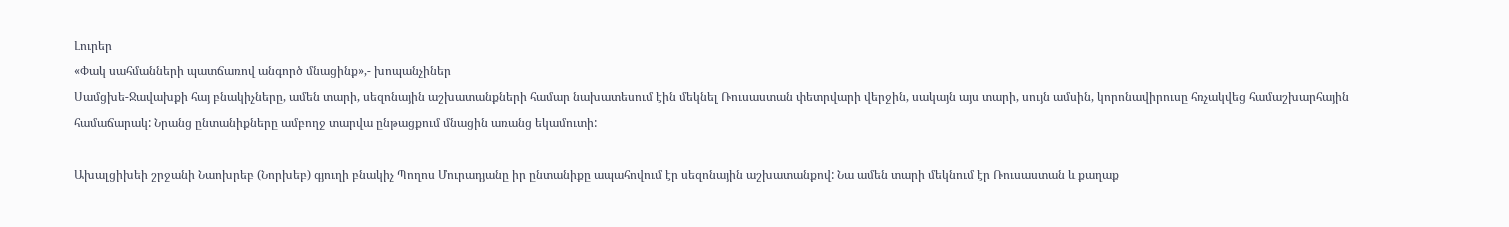Լուրեր
«Փակ սահմանների պատճառով անգործ մնացինք»,- խոպանչիներ
Սամցխե-Ջավախքի հայ բնակիչները, ամեն տարի, սեզոնային աշխատանքների համար նախատեսում էին մեկնել Ռուսաստան փետրվարի վերջին, սակայն այս տարի, սույն ամսին, կորոնավիրուսը հռչակվեց համաշխարհային համաճարակ: Նրանց ընտանիքները ամբողջ տարվա ընթացքում մնացին առանց եկամուտի:

Ախալցիխեի շրջանի Նաոխրեբ (Նորխեբ) գյուղի բնակիչ Պողոս Մուրադյանը իր ընտանիքը ապահովում էր սեզոնային աշխատանքով: Նա ամեն տարի մեկնում էր Ռուսաստան և քաղաք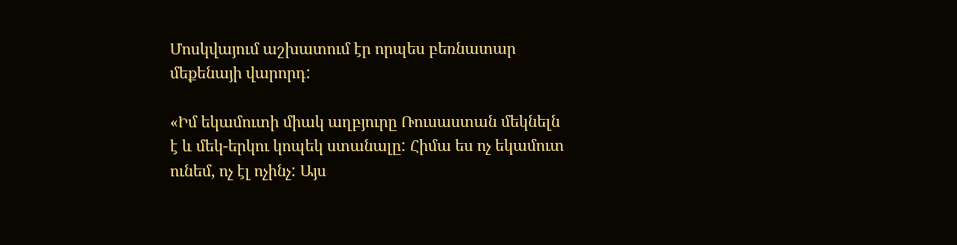Մոսկվայում աշխատում էր որպես բեռնատար մեքենայի վարորդ:

«Իմ եկամուտի միակ աղբյուրը Ռուսաստան մեկնելն է և մեկ-երկու կոպեկ ստանալը: Հիմա ես ոչ եկամուտ ունեմ, ոչ էլ ոչինչ: Այս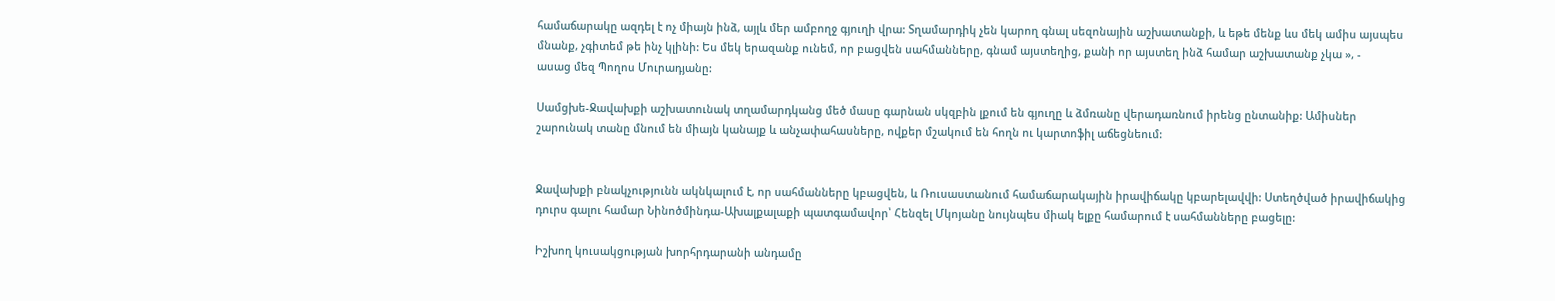համաճարակը ազդել է ոչ միայն ինձ, այլև մեր ամբողջ գյուղի վրա: Տղամարդիկ չեն կարող գնալ սեզոնային աշխատանքի, և եթե մենք ևս մեկ ամիս այսպես մնանք, չգիտեմ թե ինչ կլինի: Ես մեկ երազանք ունեմ, որ բացվեն սահմանները, գնամ այստեղից, քանի որ այստեղ ինձ համար աշխատանք չկա », -
ասաց մեզ Պողոս Մուրադյանը:

Սամցխե-Ջավախքի աշխատունակ տղամարդկանց մեծ մասը գարնան սկզբին լքում են գյուղը և ձմռանը վերադառնում իրենց ընտանիք: Ամիսներ շարունակ տանը մնում են միայն կանայք և անչափահասները, ովքեր մշակում են հողն ու կարտոֆիլ աճեցնեում:


Ջավախքի բնակչությունն ակնկալում է, որ սահմանները կբացվեն, և Ռուսաստանում համաճարակային իրավիճակը կբարելավվի: Ստեղծված իրավիճակից դուրս գալու համար Նինոծմինդա-Ախալքալաքի պատգամավոր՝ Հենզել Մկոյանը նույնպես միակ ելքը համարում է սահմանները բացելը:

Իշխող կուսակցության խորհրդարանի անդամը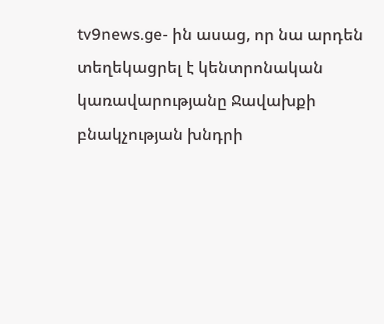tv9news.ge- ին ասաց, որ նա արդեն տեղեկացրել է կենտրոնական կառավարությանը Ջավախքի բնակչության խնդրի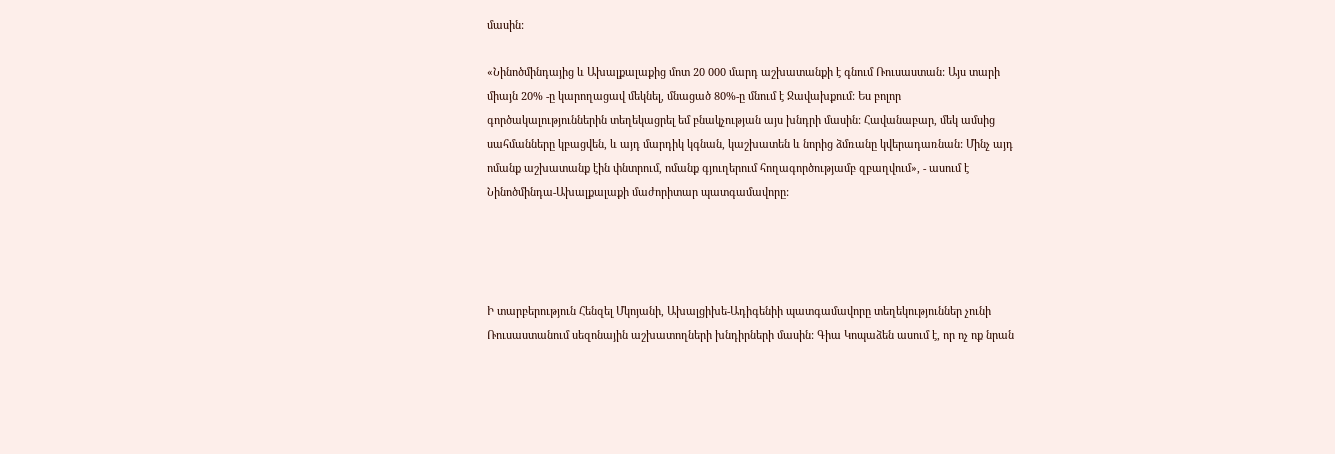մասին:

«Նինոծմինդայից և Ախալքալաքից մոտ 20 000 մարդ աշխատանքի է գնում Ռուսաստան: Այս տարի միայն 20% -ը կարողացավ մեկնել, մնացած 80%-ը մնում է Ջավախքում: Ես բոլոր գործակալություններին տեղեկացրել եմ բնակչության այս խնդրի մասին: Հավանաբար, մեկ ամսից սահմանները կբացվեն, և այդ մարդիկ կգնան, կաշխատեն և նորից ձմռանը կվերադառնան: Մինչ այդ ոմանք աշխատանք էին փնտրում, ոմանք գյուղերում հողագործությամբ զբաղվում», - ասում է Նինոծմինդա-Ախալքալաքի մաժորիտար պատգամավորը:




Ի տարբերություն Հենզել Մկոյանի, Ախալցիխե-Ադիգենիի պատգամավորը տեղեկություններ չունի Ռուսաստանում սեզոնային աշխատողների խնդիրների մասին: Գիա Կոպաձեն ասում է, որ ոչ ոք նրան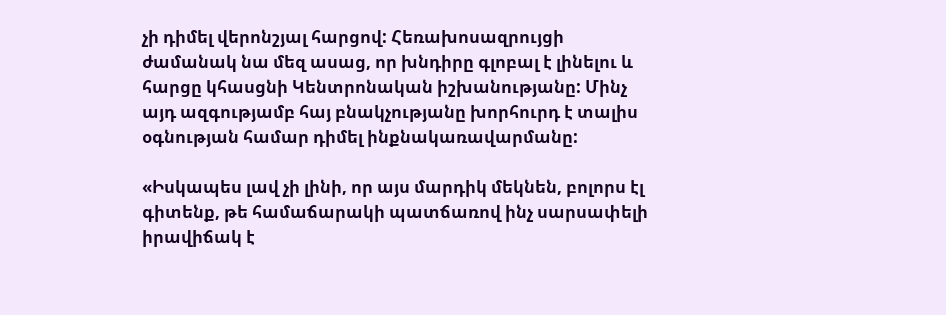չի դիմել վերոնշյալ հարցով: Հեռախոսազրույցի ժամանակ նա մեզ ասաց, որ խնդիրը գլոբալ է լինելու և հարցը կհասցնի Կենտրոնական իշխանությանը: Մինչ այդ ազգությամբ հայ բնակչությանը խորհուրդ է տալիս օգնության համար դիմել ինքնակառավարմանը:

«Իսկապես լավ չի լինի, որ այս մարդիկ մեկնեն, բոլորս էլ գիտենք, թե համաճարակի պատճառով ինչ սարսափելի իրավիճակ է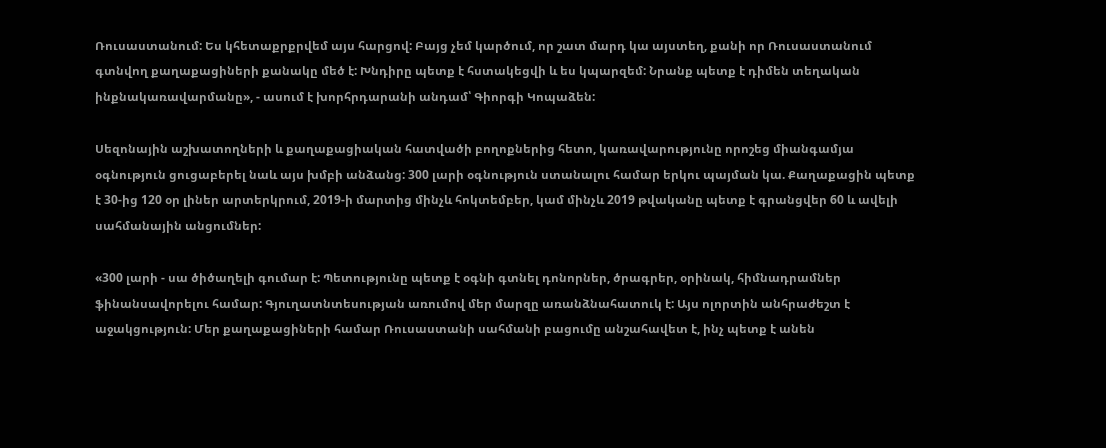Ռուսաստանում: Ես կհետաքրքրվեմ այս հարցով: Բայց չեմ կարծում, որ շատ մարդ կա այստեղ, քանի որ Ռուսաստանում գտնվող քաղաքացիների քանակը մեծ է: Խնդիրը պետք է հստակեցվի և ես կպարզեմ: Նրանք պետք է դիմեն տեղական ինքնակառավարմանը», - ասում է խորհրդարանի անդամ՝ Գիորգի Կոպաձեն:

Սեզոնային աշխատողների և քաղաքացիական հատվածի բողոքներից հետո, կառավարությունը որոշեց միանգամյա օգնություն ցուցաբերել նաև այս խմբի անձանց: 300 լարի օգնություն ստանալու համար երկու պայման կա. Քաղաքացին պետք է 30-ից 120 օր լիներ արտերկրում, 2019-ի մարտից մինչև հոկտեմբեր, կամ մինչև 2019 թվականը պետք է գրանցվեր 60 և ավելի սահմանային անցումներ:

«300 լարի - սա ծիծաղելի գումար է: Պետությունը պետք է օգնի գտնել դոնորներ, ծրագրեր, օրինակ, հիմնադրամներ ֆինանսավորելու համար: Գյուղատնտեսության առումով մեր մարզը առանձնահատուկ է: Այս ոլորտին անհրաժեշտ է աջակցություն: Մեր քաղաքացիների համար Ռուսաստանի սահմանի բացումը անշահավետ է, ինչ պետք է անեն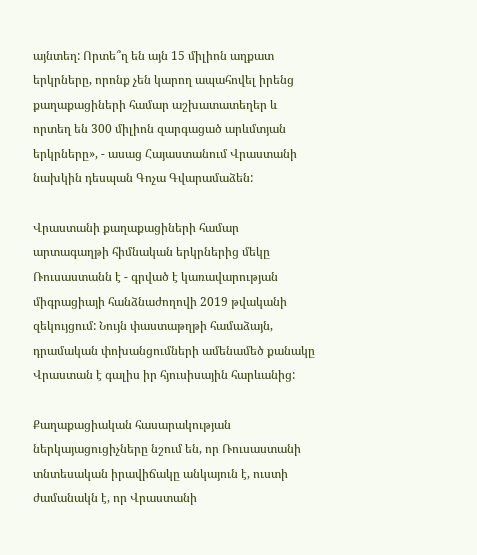այնտեղ: Որտե՞ղ են այն 15 միլիոն աղքատ երկրները, որոնք չեն կարող ապահովել իրենց քաղաքացիների համար աշխատատեղեր և որտեղ են 300 միլիոն զարգացած արևմտյան երկրները», - ասաց Հայաստանում Վրաստանի նախկին դեսպան Գոչա Գվարամաձեն:

Վրաստանի քաղաքացիների համար արտագաղթի հիմնական երկրներից մեկը Ռուսաստանն է - գրված է կառավարության միգրացիայի հանձնաժողովի 2019 թվականի զեկույցում: Նույն փաստաթղթի համաձայն, դրամական փոխանցումների ամենամեծ քանակը Վրաստան է գալիս իր հյուսիսային հարևանից:

Քաղաքացիական հասարակության ներկայացուցիչները նշում են, որ Ռուսաստանի տնտեսական իրավիճակը անկայուն է, ուստի ժամանակն է, որ Վրաստանի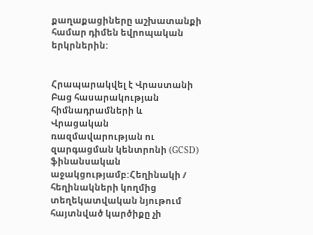քաղաքացիները աշխատանքի համար դիմեն եվրոպական երկրներին:


Հրապարակվել է Վրաստանի Բաց հասարակության հիմնադրամների և Վրացական ռազմավարության ու զարգացման կենտրոնի (GCSD) ֆինանսական աջակցությամբ:Հեղինակի / հեղինակների կողմից տեղեկատվական նյութում հայտնված կարծիքը չի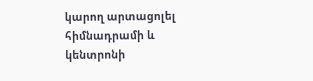կարող արտացոլել հիմնադրամի և կենտրոնի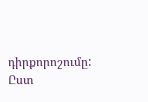դիրքորոշումը: Ըստ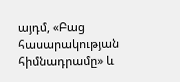այդմ, «Բաց հասարակության հիմնադրամը» և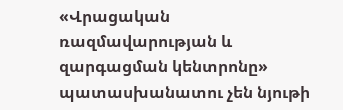«Վրացական ռազմավարության և զարգացման կենտրոնը» պատասխանատու չեն նյութի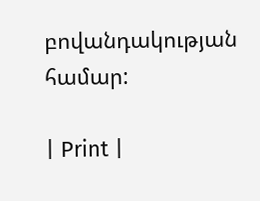բովանդակության համար:

| Print |